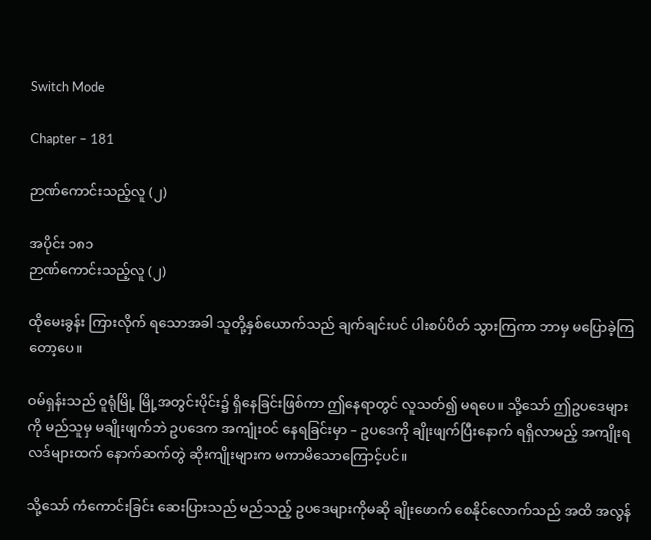Switch Mode

Chapter – 181

ဉာဏ်ကောင်းသည့်လူ (၂)

အပိုင်း ၁၈၁
ဉာဏ်ကောင်းသည့်လူ (၂)

ထိုမေးခွန်း ကြားလိုက် ရသောအခါ သူတို့နှစ်ယောက်သည် ချက်ချင်းပင် ပါးစပ်ပိတ် သွားကြကာ ဘာမှ မပြောခဲ့ကြတော့ပေ။

ဝမ်ရှန်းသည် ဝူရုံမြို့ မြို့အတွင်းပိုင်း၌ ရှိနေခြင်းဖြစ်ကာ ဤနေရာတွင် လူသတ်၍ မရပေ။ သို့သော် ဤဥပဒေများကို မည်သူမှ မချိုးဖျက်ဘဲ ဥပဒေက အကျုံးဝင် နေရခြင်းမှာ – ဥပဒေကို ချိုးဖျက်ပြီးနောက် ရရှိလာမည့် အကျိုးရလဒ်များထက် နောက်ဆက်တွဲ ဆိုးကျိုးများက မကာမိသောကြောင့်ပင်။

သို့သော် ကံကောင်းခြင်း ဆေးပြားသည် မည်သည့် ဥပဒေများကိုမဆို ချိုးဖောက် စေနိုင်လောက်သည် အထိ အလွန်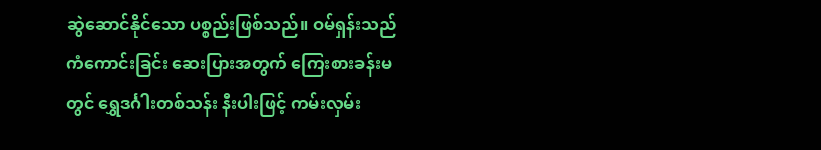ဆွဲဆောင်နိုင်သော ပစ္စည်းဖြစ်သည်။ ဝမ်ရှန်းသည် ကံကောင်းခြင်း ဆေးပြားအတွက် ကြေးစားခန်းမတွင် ရွှေဒင်္ဂါးတစ်သန်း နီးပါးဖြင့် ကမ်းလှမ်း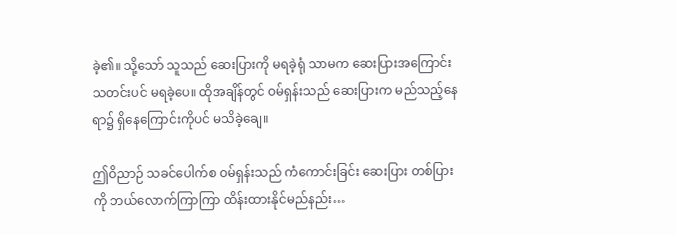ခဲ့၏။ သို့သော် သူသည် ဆေးပြားကို မရခဲ့ရုံ သာမက ဆေးပြားအကြောင်း သတင်းပင် မရခဲ့ပေ။ ထိုအချိန်တွင် ဝမ်ရှန်းသည် ဆေးပြားက မည်သည့်နေရာ၌ ရှိနေကြောင်းကိုပင် မသိခဲ့ချေ။

ဤဝိညာဉ် သခင်ပေါက်စ ဝမ်ရှန်းသည် ကံကောင်းခြင်း ဆေးပြား တစ်ပြားကို ဘယ်လောက်ကြာကြာ ထိန်းထားနိုင်မည်နည်း…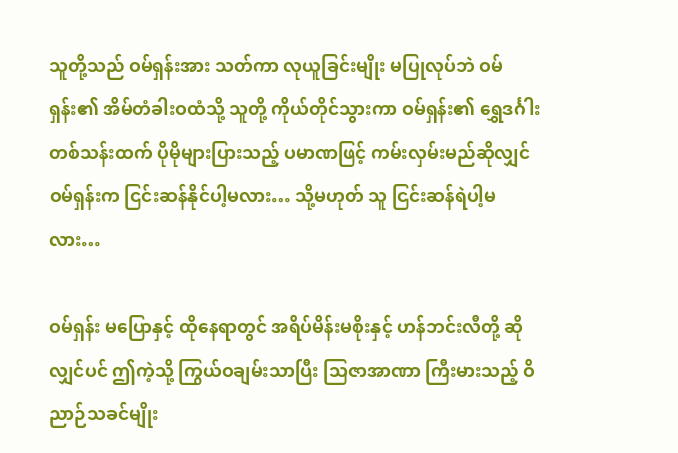သူတို့သည် ဝမ်ရှန်းအား သတ်ကာ လုယူခြင်းမျိုး မပြုလုပ်ဘဲ ဝမ်ရှန်း၏ အိမ်တံခါးဝထံသို့ သူတို့ ကိုယ်တိုင်သွားကာ ဝမ်ရှန်း၏ ရွှေဒင်္ဂါးတစ်သန်းထက် ပိုမိုများပြားသည့် ပမာဏဖြင့် ကမ်းလှမ်းမည်ဆိုလျှင် ဝမ်ရှန်းက ငြင်းဆန်နိုင်ပါ့မလား… သို့မဟုတ် သူ ငြင်းဆန်ရဲပါ့မလား…

ဝမ်ရှန်း မပြောနှင့် ထိုနေရာတွင် အရိပ်မိန်းမစိုးနှင့် ဟန်ဘင်းလီတို့ ဆိုလျှင်ပင် ဤကဲ့သို့ ကြွယ်ဝချမ်းသာပြီး သြဇာအာဏာ ကြီးမားသည့် ဝိညာဉ်သခင်မျိုး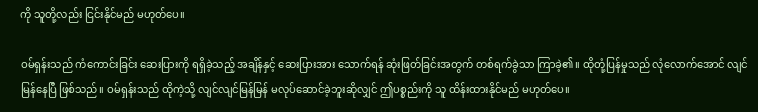ကို သူတို့လည်း ငြင်းနိုင်မည် မဟုတ်ပေ။

ဝမ်ရှန်းသည် ကံကောင်းခြင်း ဆေးပြားကို ရရှိခဲ့သည့် အချိန်နှင့် ဆေးပြားအား သောက်ရန် ဆုံးဖြတ်ခြင်းအတွက် တစ်ရက်ခွဲသာ ကြာခဲ့၏။ ထိုတုံ့ပြန်မှုသည် လုံလောက်အောင် လျင်မြန်နေပြီ ဖြစ်သည်။ ဝမ်ရှန်းသည် ထိုကဲ့သို့ လျင်လျင်မြန်မြန် မလုပ်ဆောင်ခဲ့ဘူးဆိုလျှင် ဤပစ္စည်းကို သူ ထိန်းထားနိုင်မည် မဟုတ်ပေ။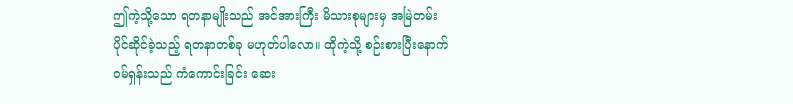ဤကဲ့သို့သော ရတနာမျိုးသည် အင်အားကြီး မိသားစုများမှ အမြဲတမ်း ပိုင်ဆိုင်ခဲ့သည့် ရတနာတစ်ခု မဟုတ်ပါလော။ ထိုကဲ့သို့ စဉ်းစားပြီးနောက် ဝမ်ရှန်းသည် ကံကောင်းခြင်း ဆေး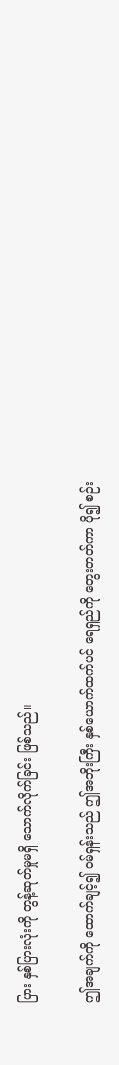ပြား နှစ်ပြားလုံးကို တွန့်ဆုတ်မှုမရှိ သောက်လိုက်ခြင်း ဖြစ်သည်။

ဤအချက်ကို ထောက်ချင့်၍ ဝမ်ရှန်းသည် ဤအဘိုးကြီး နှစ်ယောက်ထက်ပင် ရေရှည်ကို တွေးတတ်ကာ ပို၍ စဉ်း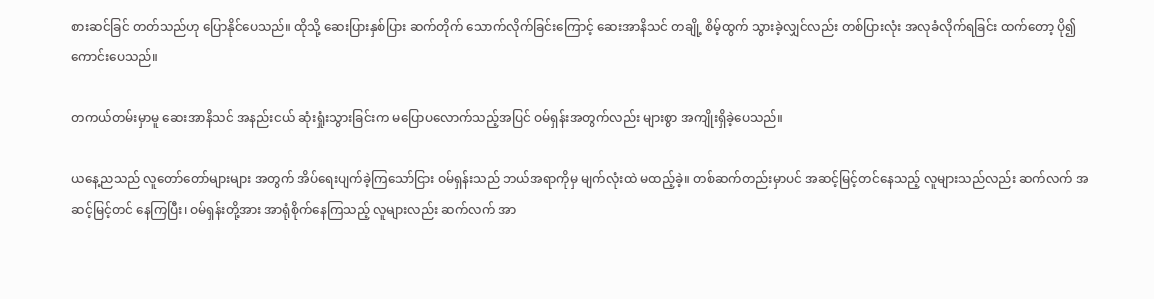စားဆင်ခြင် တတ်သည်ဟု ပြောနိုင်ပေသည်။ ထိုသို့ ဆေးပြားနှစ်ပြား ဆက်တိုက် သောက်လိုက်ခြင်းကြောင့် ဆေးအာနိသင် တချို့ စိမ့်ထွက် သွားခဲ့လျှင်လည်း တစ်ပြားလုံး အလုခံလိုက်ရခြင်း ထက်တော့ ပို၍ ကောင်းပေသည်။

တကယ်တမ်းမှာမူ ဆေးအာနိသင် အနည်းငယ် ဆုံးရှုံးသွားခြင်းက မပြောပလောက်သည့်အပြင် ဝမ်ရှန်းအတွက်လည်း များစွာ အကျိုးရှိခဲ့ပေသည်။

ယနေ့ညသည် လူတော်တော်များများ အတွက် အိပ်ရေးပျက်ခဲ့ကြသော်ငြား ဝမ်ရှန်းသည် ဘယ်အရာကိုမှ မျက်လုံးထဲ မထည့်ခဲ့။ တစ်ဆက်တည်းမှာပင် အဆင့်မြင့်တင်နေသည့် လူများသည်လည်း ဆက်လက် အဆင့်မြင့်တင် နေကြပြီး၊ ဝမ်ရှန်းတို့အား အာရုံစိုက်နေကြသည့် လူများလည်း ဆက်လက် အာ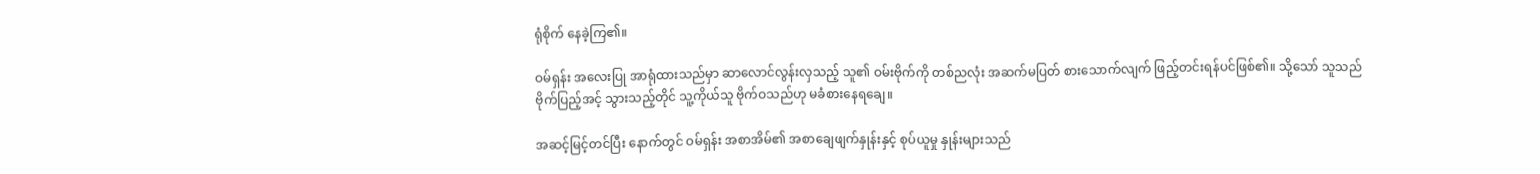ရုံစိုက် နေခဲ့ကြ၏။

ဝမ်ရှန်း အလေးပြု အာရုံထားသည်မှာ ဆာလောင်လွန်းလှသည့် သူ၏ ဝမ်းဗိုက်ကို တစ်ညလုံး အဆက်မပြတ် စားသောက်လျက် ဖြည့်တင်းရန်ပင်ဖြစ်၏။ သို့သော် သူသည် ဗိုက်ပြည့်အင့် သွားသည့်တိုင် သူ့ကိုယ်သူ ဗိုက်ဝသည်ဟု မခံစားနေရချေ။

အဆင့်မြင့်တင်ပြီး နောက်တွင် ဝမ်ရှန်း အစာအိမ်၏ အစာချေဖျက်နှုန်းနှင့် စုပ်ယူမှု နှုန်းများသည်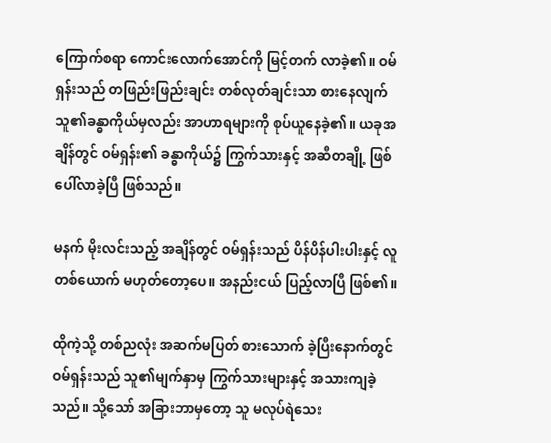ကြောက်စရာ ကောင်းလောက်အောင်ကို မြင့်တက် လာခဲ့၏။ ဝမ်ရှန်းသည် တဖြည်းဖြည်းချင်း တစ်လုတ်ချင်းသာ စားနေလျက် သူ၏ခန္ဓာကိုယ်မှလည်း အာဟာရများကို စုပ်ယူနေခဲ့၏။ ယခုအချိန်တွင် ဝမ်ရှန်း၏ ခန္ဓာကိုယ်၌ ကြွက်သားနှင့် အဆီတချို့ ဖြစ်ပေါ်လာခဲ့ပြီ ဖြစ်သည်။

မနက် မိုးလင်းသည့် အချိန်တွင် ဝမ်ရှန်းသည် ပိန်ပိန်ပါးပါးနှင့် လူတစ်ယောက် မဟုတ်တော့ပေ။ အနည်းငယ် ပြည့်လာပြီ ဖြစ်၏။

ထိုကဲ့သို့ တစ်ညလုံး အဆက်မပြတ် စားသောက် ခဲ့ပြီးနောက်တွင် ဝမ်ရှန်းသည် သူ၏မျက်နှာမှ ကြွက်သားများနှင့် အသားကျခဲ့သည်။ သို့သော် အခြားဘာမှတော့ သူ မလုပ်ရဲသေး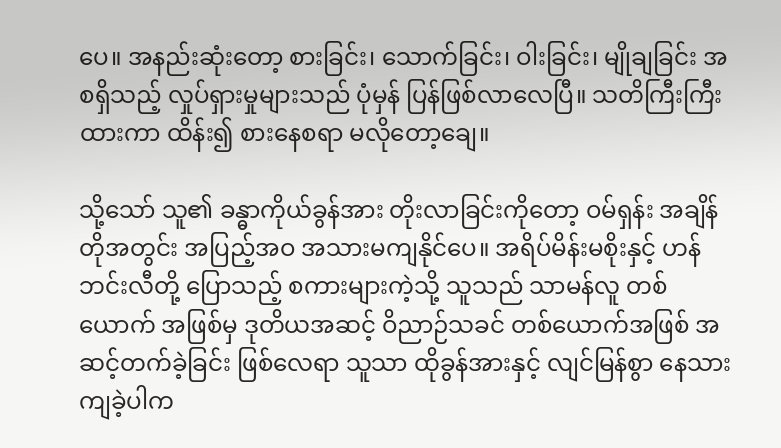ပေ။ အနည်းဆုံးတော့ စားခြင်း၊ သောက်ခြင်း၊ ဝါးခြင်း၊ မျိုချခြင်း အစရှိသည့် လှုပ်ရှားမှုများသည် ပုံမှန် ပြန်ဖြစ်လာလေပြီ။ သတိကြီးကြီး ထားကာ ထိန်း၍ စားနေစရာ မလိုတော့ချေ။

သို့သော် သူ၏ ခန္ဓာကိုယ်ခွန်အား တိုးလာခြင်းကိုတော့ ဝမ်ရှန်း အချိန်တိုအတွင်း အပြည့်အဝ အသားမကျနိုင်ပေ။ အရိပ်မိန်းမစိုးနှင့် ဟန်ဘင်းလီတို့ ပြောသည့် စကားများကဲ့သို့ သူသည် သာမန်လူ တစ်ယောက် အဖြစ်မှ ဒုတိယအဆင့် ဝိညာဉ်သခင် တစ်ယောက်အဖြစ် အဆင့်တက်ခဲ့ခြင်း ဖြစ်လေရာ သူသာ ထိုခွန်အားနှင့် လျင်မြန်စွာ နေသားကျခဲ့ပါက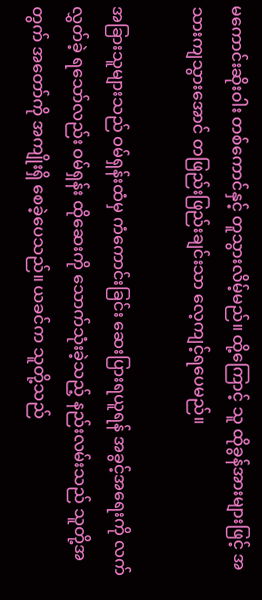မကောင်းဆိုးဝါး တစ်ကောင်နှင့် တူသွားလိမ့်မည်။ ထို့ကြောင့် သူ ထိုခွန်အားများဖြင့် အသားကျသွားအောင် တဖြည်းဖြည်းချင်းသာ လေ့ကျင့်ရပေမည်။

အခြားသူများသည် ဝမ်ရှန်းထံမှ ကံကောင်းခြင်း ဆေးပြားရယူရန် အခွင့်အရေးကို လက်လွှတ်ခဲ့ ရသော်လည်း ဝမ်ရှန်း ထိုဆေးကို သောက်သုံးခဲ့သည့် နည်းလမ်းသည် သူတို့အတွက် အတော်ကို အကျိုးရှိ စေခဲ့ပေသည်။ ယခင်က သူတို့သည်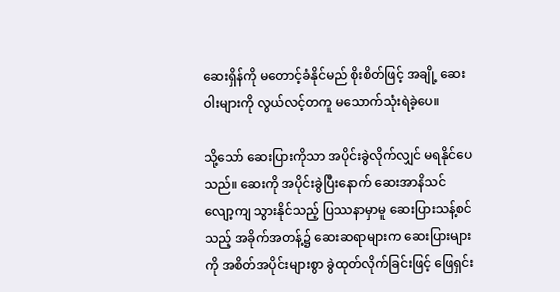ဆေးရှိန်ကို မတောင့်ခံနိုင်မည် စိုးစိတ်ဖြင့် အချို့ ဆေးဝါးများကို လွယ်လင့်တကူ မသောက်သုံးရဲခဲ့ပေ။

သို့သော် ဆေးပြားကိုသာ အပိုင်းခွဲလိုက်လျှင် မရနိုင်ပေသည်။ ဆေးကို အပိုင်းခွဲပြီးနောက် ဆေးအာနိသင် လျော့ကျ သွားနိုင်သည့် ပြဿနာမှာမူ ဆေးပြားသန့်စင်သည့် အခိုက်အတန့်၌ ဆေးဆရာများက ဆေးပြားများကို အစိတ်အပိုင်းများစွာ ခွဲထုတ်လိုက်ခြင်းဖြင့် ဖြေရှင်း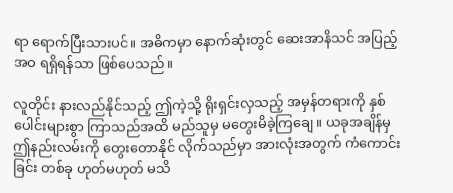ရာ ရောက်ပြီးသားပင်။ အဓိကမှာ နောက်ဆုံးတွင် ဆေးအာနိသင် အပြည့်အဝ ရရှိရန်သာ ဖြစ်ပေသည်။

လူတိုင်း နားလည်နိုင်သည့် ဤကဲ့သို့ ရိုးရှင်းလှသည့် အမှန်တရားကို နှစ်ပေါင်းများစွာ ကြာသည်အထိ မည်သူမှ မတွေးမိခဲ့ကြချေ။ ယခုအချိန်မှ ဤနည်းလမ်းကို တွေးတောနိုင် လိုက်သည်မှာ အားလုံးအတွက် ကံကောင်းခြင်း တစ်ခု ဟုတ်မဟုတ် မသိ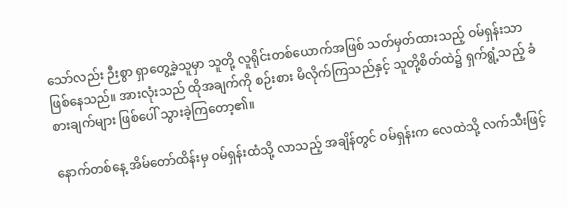သော်လည်း ဉီးစွာ ရှာတွေ့ခဲ့သူမှာ သူတို့ လူရိုင်းတစ်ယောက်အဖြစ် သတ်မှတ်ထားသည့် ဝမ်ရှန်းသာ ဖြစ်နေသည်။ အားလုံးသည် ထိုအချက်ကို စဉ်းစား မိလိုက်ကြသည်နှင့် သူတို့စိတ်ထဲ၌ ရှက်ရွံ့သည့် ခံစားချက်များ ဖြစ်ပေါ် သွားခဲ့ကြတော့၏။

နောက်တစ်နေ့ အိမ်တော်ထိန်းမှ ဝမ်ရှန်းထံသို့ လာသည့် အချိန်တွင် ဝမ်ရှန်းက လေထဲသို့ လက်သီးဖြင့်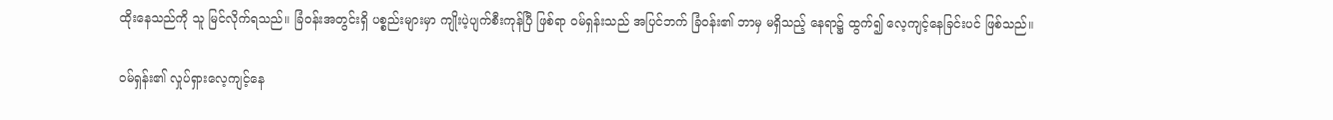ထိုးနေသည်ကို သူ မြင်လိုက်ရသည်။ ခြံဝန်းအတွင်းရှိ ပစ္စည်းများမှာ ကျိုးပဲ့ပျက်စီးကုန်ပြီ ဖြစ်ရာ ဝမ်ရှန်းသည် အပြင်ဘက် ခြံဝန်း၏ ဘာမှ မရှိသည့် နေရာ၌ ထွက်၍ လေ့ကျင့်နေခြင်းပင် ဖြစ်သည်။

ဝမ်ရှန်း၏ လှုပ်ရှားလေ့ကျင့်နေ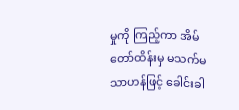မှုကို ကြည့်ကာ အိမ်တော်ထိန်းမှ မသက်မသာဟန်ဖြင့် ခေါင်းခါ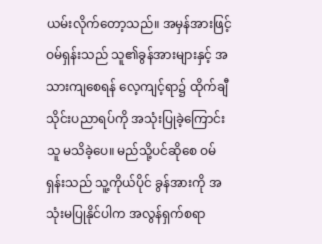ယမ်းလိုက်တော့သည်။ အမှန်အားဖြင့် ဝမ်ရှန်းသည် သူ၏ခွန်အားများနှင့် အသားကျစေရန် လေ့ကျင့်ရာ၌ ထိုက်ချီ သိုင်းပညာရပ်ကို အသုံးပြုခဲ့ကြောင်း သူ မသိခဲ့ပေ။ မည်သို့ပင်ဆိုစေ ဝမ်ရှန်းသည် သူ့ကိုယ်ပိုင် ခွန်အားကို အသုံးမပြုနိုင်ပါက အလွန်ရှက်စရာ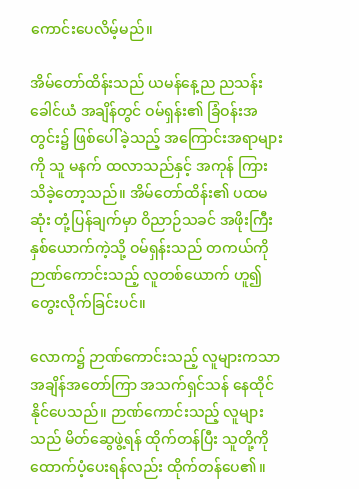ကောင်းပေလိမ့်မည်။

အိမ်တော်ထိန်းသည် ယမန်နေ့ည ညသန်းခေါင်ယံ အချိန်တွင် ဝမ်ရှန်း၏ ခြံဝန်းအတွင်း၌ ဖြစ်ပေါ်ခဲ့သည့် အကြောင်းအရာများကို သူ မနက် ထလာသည်နှင့် အကုန် ကြားသိခဲ့တော့သည်။ အိမ်တော်ထိန်း၏ ပထမဆုံး တုံ့ပြန်ချက်မှာ ဝိညာဉ်သခင် အဖိုးကြီး နှစ်ယောက်ကဲ့သို့ ဝမ်ရှန်းသည် တကယ်ကို ဉာဏ်ကောင်းသည့် လူတစ်ယောက် ဟူ၍ တွေးလိုက်ခြင်းပင်။

လောက၌ ဉာဏ်ကောင်းသည့် လူများကသာ အချိန်အတော်ကြာ အသက်ရှင်သန် နေထိုင်နိုင်ပေသည်။ ဉာဏ်ကောင်းသည့် လူများသည် မိတ်ဆွေဖွဲ့ရန် ထိုက်တန်ပြီး သူတို့ကို ထောက်ပံ့ပေးရန်လည်း ထိုက်တန်ပေ၏။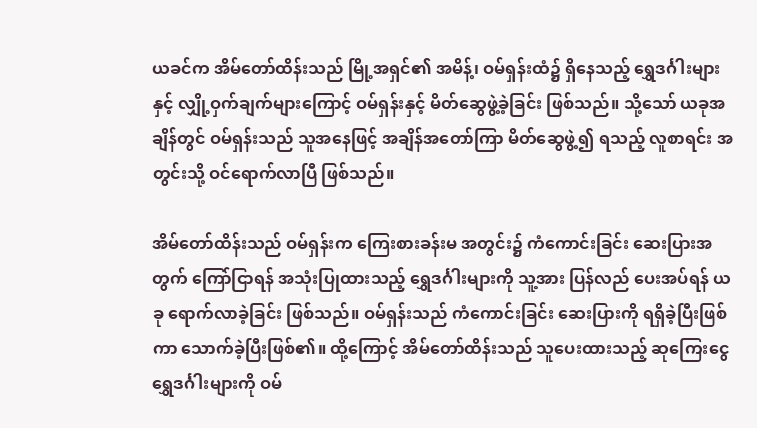ယခင်က အိမ်တော်ထိန်းသည် မြို့အရှင်၏ အမိန့်၊ ဝမ်ရှန်းထံ၌ ရှိနေသည့် ရွှေဒင်္ဂါးများနှင့် လျှို့ဝှက်ချက်များကြောင့် ဝမ်ရှန်းနှင့် မိတ်ဆွေဖွဲ့ခဲ့ခြင်း ဖြစ်သည်။ သို့သော် ယခုအချိန်တွင် ဝမ်ရှန်းသည် သူအနေဖြင့် အချိန်အတော်ကြာ မိတ်ဆွေဖွဲ့၍ ရသည့် လူစာရင်း အတွင်းသို့ ဝင်ရောက်လာပြီ ဖြစ်သည်။

အိမ်တော်ထိန်းသည် ဝမ်ရှန်းက ကြေးစားခန်းမ အတွင်း၌ ကံကောင်းခြင်း ဆေးပြားအတွက် ကြော်ငြာရန် အသုံးပြုထားသည့် ရွှေဒင်္ဂါးများကို သူ့အား ပြန်လည် ပေးအပ်ရန် ယခု ရောက်လာခဲ့ခြင်း ဖြစ်သည်။ ဝမ်ရှန်းသည် ကံကောင်းခြင်း ဆေးပြားကို ရရှိခဲ့ပြီးဖြစ်ကာ သောက်ခဲ့ပြီးဖြစ်၏။ ထို့ကြောင့် အိမ်တော်ထိန်းသည် သူပေးထားသည့် ဆုကြေးငွေ ရွှေဒင်္ဂါးများကို ဝမ်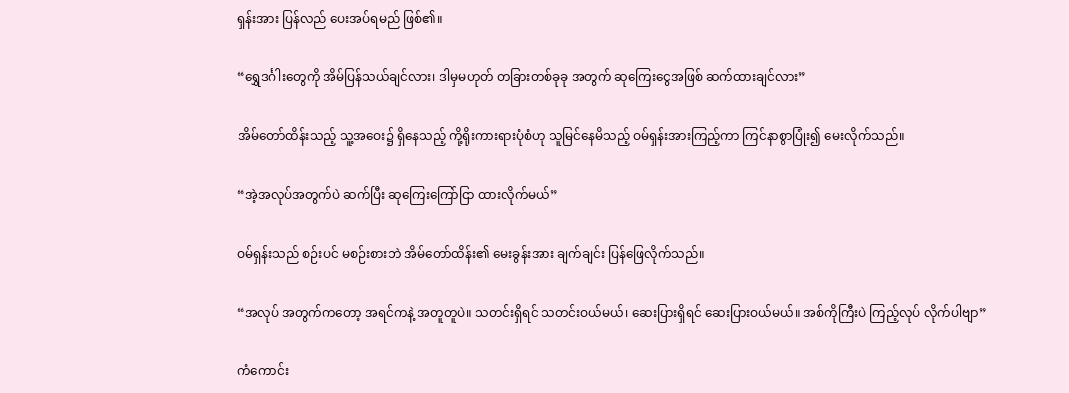ရှန်းအား ပြန်လည် ပေးအပ်ရမည် ဖြစ်၏။

“ရွှေဒင်္ဂါးတွေကို အိမ်ပြန်သယ်ချင်လား၊ ဒါမှမဟုတ် တခြားတစ်ခုခု အတွက် ဆုကြေးငွေအဖြစ် ဆက်ထားချင်လား”

အိမ်တော်ထိန်းသည့် သူ့အဝေး၌ ရှိနေသည့် ကို့ရိုးကားရားပုံစံဟု သူမြင်နေမိသည့် ဝမ်ရှန်းအားကြည့်ကာ ကြင်နာစွာပြုံး၍ မေးလိုက်သည်။

“အဲ့အလုပ်အတွက်ပဲ ဆက်ပြီး ဆုကြေးကြော်ငြာ ထားလိုက်မယ်”

ဝမ်ရှန်းသည် စဉ်းပင် မစဉ်းစားဘဲ အိမ်တော်ထိန်း၏ မေးခွန်းအား ချက်ချင်း ပြန်ဖြေလိုက်သည်။

“အလုပ် အတွက်ကတော့ အရင်ကနဲ့ အတူတူပဲ။ သတင်းရှိရင် သတင်းဝယ်မယ်၊ ဆေးပြားရှိရင် ဆေးပြားဝယ်မယ်။ အစ်ကိုကြီးပဲ ကြည့်လုပ် လိုက်ပါဗျာ”

ကံကောင်း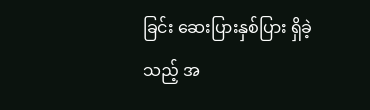ခြင်း ဆေးပြားနှစ်ပြား ရှိခဲ့သည့် အ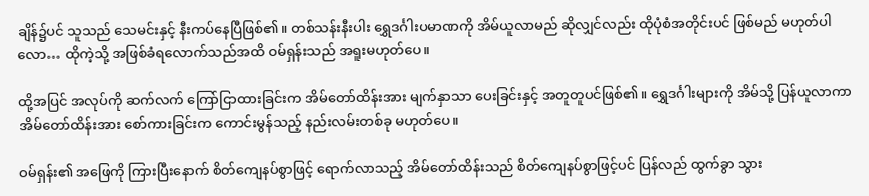ချိန်၌ပင် သူသည် သေမင်းနှင့် နီးကပ်နေပြီဖြစ်၏။ တစ်သန်းနီးပါး ရွှေဒင်္ဂါးပမာဏကို အိမ်ယူလာမည် ဆိုလျှင်လည်း ထိုပုံစံအတိုင်းပင် ဖြစ်မည် မဟုတ်ပါလော… ထိုကဲ့သို့ အဖြစ်ခံရလောက်သည်အထိ ဝမ်ရှန်းသည် အရူးမဟုတ်ပေ။

ထို့အပြင် အလုပ်ကို ဆက်လက် ကြော်ငြာထားခြင်းက အိမ်တော်ထိန်းအား မျက်နှာသာ ပေးခြင်းနှင့် အတူတူပင်ဖြစ်၏။ ရွှေဒင်္ဂါးများကို အိမ်သို့ ပြန်ယူလာကာ အိမ်တော်ထိန်းအား စော်ကားခြင်းက ကောင်းမွန်သည့် နည်းလမ်းတစ်ခု မဟုတ်ပေ။

ဝမ်ရှန်း၏ အဖြေကို ကြားပြီးနောက် စိတ်ကျေနပ်စွာဖြင့် ရောက်လာသည့် အိမ်တော်ထိန်းသည် စိတ်ကျေနပ်စွာဖြင့်ပင် ပြန်လည် ထွက်ခွာ သွား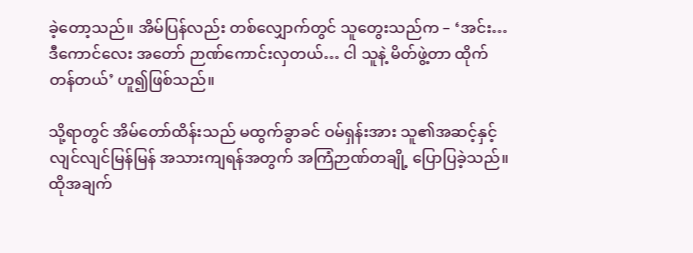ခဲ့တော့သည်။ အိမ်ပြန်လည်း တစ်လျှောက်တွင် သူတွေးသည်က – ‘အင်း… ဒီကောင်လေး အတော် ဉာဏ်ကောင်းလှတယ်… ငါ သူနဲ့ မိတ်ဖွဲ့တာ ထိုက်တန်တယ်’ ဟူ၍ဖြစ်သည်။

သို့ရာတွင် အိမ်တော်ထိန်းသည် မထွက်ခွာခင် ဝမ်ရှန်းအား သူ၏အဆင့်နှင့် လျင်လျင်မြန်မြန် အသားကျရန်အတွက် အကြံဉာဏ်တချို့ ပြောပြခဲ့သည်။ ထိုအချက်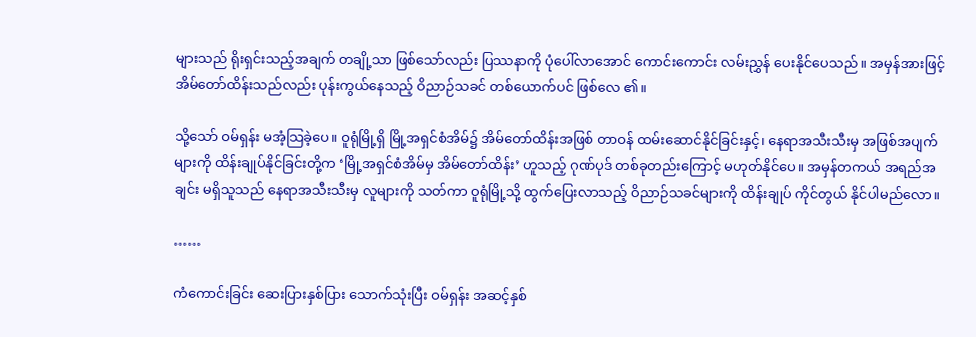များသည် ရိုးရှင်းသည့်အချက် တချို့သာ ဖြစ်သော်လည်း ပြဿနာကို ပုံပေါ်လာအောင် ကောင်းကောင်း လမ်းညွှန် ပေးနိုင်ပေသည်။ အမှန်အားဖြင့် အိမ်တော်ထိန်းသည်လည်း ပုန်းကွယ်နေသည့် ဝိညာဉ်သခင် တစ်ယောက်ပင် ဖြစ်လေ ၏။

သို့သော် ဝမ်ရှန်း မအံ့သြခဲ့ပေ။ ဝူရုံမြို့ရှိ မြို့အရှင်စံအိမ်၌ အိမ်တော်ထိန်းအဖြစ် တာဝန် ထမ်းဆောင်နိုင်ခြင်းနှင့်၊ နေရာအသီးသီးမှ အဖြစ်အပျက်များကို ထိန်းချုပ်နိုင်ခြင်းတို့က ‘မြို့အရှင်စံအိမ်မှ အိမ်တော်ထိန်း’ ဟူသည့် ဂုဏ်ပုဒ် တစ်ခုတည်းကြောင့် မဟုတ်နိုင်ပေ။ အမှန်တကယ် အရည်အချင်း မရှိသူသည် နေရာအသီးသီးမှ လူများကို သတ်ကာ ဝူရုံမြို့သို့ ထွက်ပြေးလာသည့် ဝိညာဉ်သခင်များကို ထိန်းချုပ် ကိုင်တွယ် နိုင်ပါမည်လော။

……

ကံကောင်းခြင်း ဆေးပြားနှစ်ပြား သောက်သုံးပြီး ဝမ်ရှန်း အဆင့်နှစ်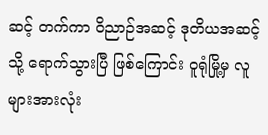ဆင့် တက်ကာ ဝိညာဉ်အဆင့် ဒုတိယအဆင့်သို့ ရောက်သွားပြီ ဖြစ်ကြောင်း ဝူရုံမြို့မှ လူများအားလုံး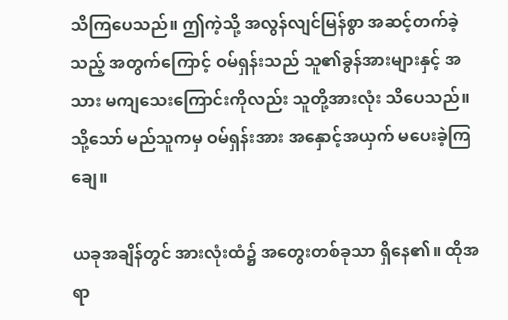သိကြပေသည်။ ဤကဲ့သို့ အလွန်လျင်မြန်စွာ အဆင့်တက်ခဲ့သည့် အတွက်ကြောင့် ဝမ်ရှန်းသည် သူ၏ခွန်အားများနှင့် အသား မကျသေးကြောင်းကိုလည်း သူတို့အားလုံး သိပေသည်။ သို့သော် မည်သူကမှ ဝမ်ရှန်းအား အနှောင့်အယှက် မပေးခဲ့ကြချေ။

ယခုအချိန်တွင် အားလုံးထံ၌ အတွေးတစ်ခုသာ ရှိနေ၏။ ထိုအရာ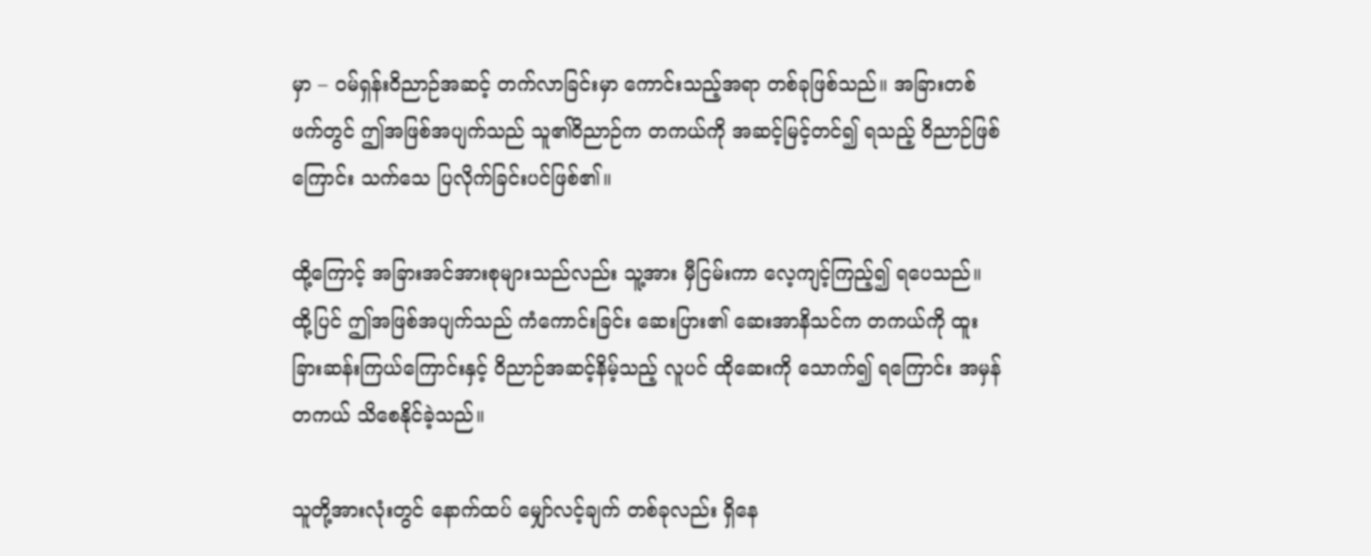မှာ – ဝမ်ရှန်းဝိညာဉ်အဆင့် တက်လာခြင်းမှာ ကောင်းသည့်အရာ တစ်ခုဖြစ်သည်။ အခြားတစ်ဖက်တွင် ဤအဖြစ်အပျက်သည် သူ၏ဝိညာဉ်က တကယ်ကို အဆင့်မြင့်တင်၍ ရသည့် ဝိညာဉ်ဖြစ်ကြောင်း သက်သေ ပြလိုက်ခြင်းပင်ဖြစ်၏။

ထို့ကြောင့် အခြားအင်အားစုများသည်လည်း သူ့အား မှီငြမ်းကာ လေ့ကျင့်ကြည့်၍ ရပေသည်။ ထို့ပြင် ဤအဖြစ်အပျက်သည် ကံကောင်းခြင်း ဆေးပြား၏ ဆေးအာနိသင်က တကယ်ကို ထူးခြားဆန်းကြယ်ကြောင်းနှင့် ဝိညာဉ်အဆင့်နိမ့်သည့် လူပင် ထိုဆေးကို သောက်၍ ရကြောင်း အမှန်တကယ် သိစေနိုင်ခဲ့သည်။

သူတို့အားလုံးတွင် နောက်ထပ် မျှော်လင့်ချက် တစ်ခုလည်း ရှိနေ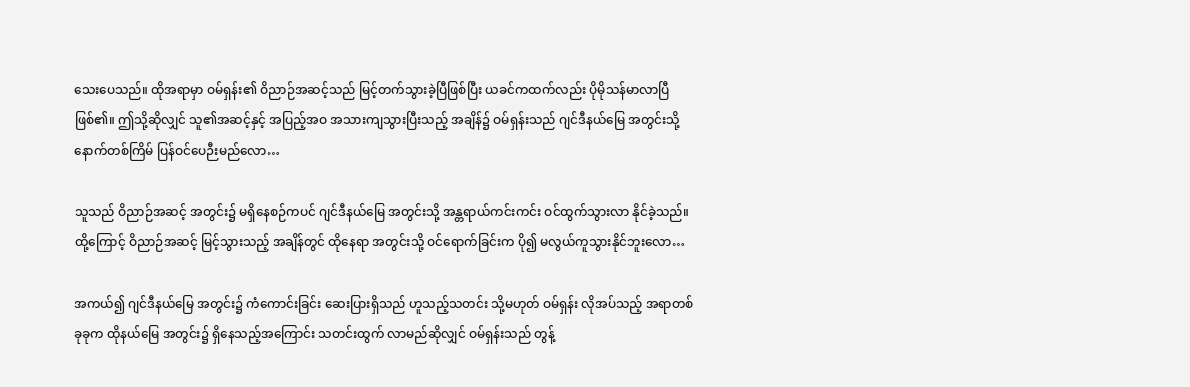သေးပေသည်။ ထိုအရာမှာ ဝမ်ရှန်း၏ ဝိညာဉ်အဆင့်သည် မြင့်တက်သွားခဲ့ပြီဖြစ်ပြီး ယခင်ကထက်လည်း ပိုမိုသန်မာလာပြီ ဖြစ်၏။ ဤသို့ဆိုလျှင် သူ၏အဆင့်နှင့် အပြည့်အဝ အသားကျသွားပြီးသည့် အချိန်၌ ဝမ်ရှန်းသည် ဂျင်ဒီနယ်မြေ အတွင်းသို့ နောက်တစ်ကြိမ် ပြန်ဝင်ပေဉီးမည်လော…

သူသည် ဝိညာဉ်အဆင့် အတွင်း၌ မရှိနေစဉ်ကပင် ဂျင်ဒီနယ်မြေ အတွင်းသို့ အန္တရာယ်ကင်းကင်း ဝင်ထွက်သွားလာ နိုင်ခဲ့သည်။ ထို့ကြောင့် ဝိညာဉ်အဆင့် မြင့်သွားသည့် အချိန်တွင် ထိုနေရာ အတွင်းသို့ ဝင်ရောက်ခြင်းက ပို၍ မလွယ်ကူသွားနိုင်ဘူးလော…

အကယ်၍ ဂျင်ဒီနယ်မြေ အတွင်း၌ ကံကောင်းခြင်း ဆေးပြားရှိသည် ဟူသည့်သတင်း သို့မဟုတ် ဝမ်ရှန်း လိုအပ်သည့် အရာတစ်ခုခုက ထိုနယ်မြေ အတွင်း၌ ရှိနေသည့်အကြောင်း သတင်းထွက် လာမည်ဆိုလျှင် ဝမ်ရှန်းသည် တွန့်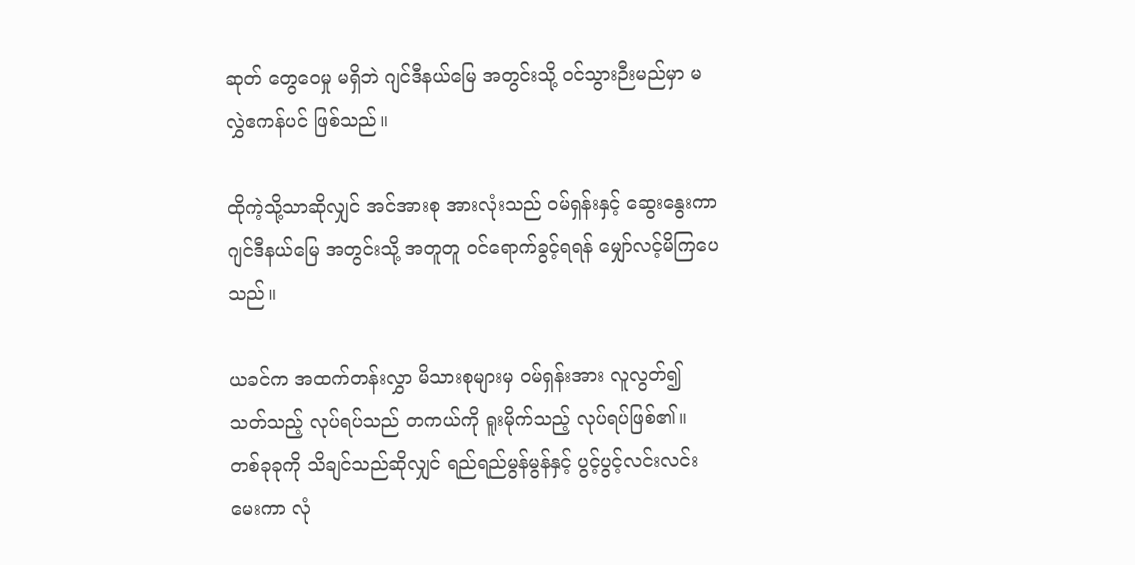ဆုတ် တွေဝေမှု မရှိဘဲ ဂျင်ဒီနယ်မြေ အတွင်းသို့ ဝင်သွားဉီးမည်မှာ မလွှဲဧကန်ပင် ဖြစ်သည်။

ထိုကဲ့သို့သာဆိုလျှင် အင်အားစု အားလုံးသည် ဝမ်ရှန်းနှင့် ဆွေးနွေးကာ ဂျင်ဒီနယ်မြေ အတွင်းသို့ အတူတူ ဝင်ရောက်ခွင့်ရရန် မျှော်လင့်မိကြပေသည်။

ယခင်က အထက်တန်းလွှာ မိသားစုများမှ ဝမ်ရှန်းအား လူလွတ်၍ သတ်သည့် လုပ်ရပ်သည် တကယ်ကို ရူးမိုက်သည့် လုပ်ရပ်ဖြစ်၏။ တစ်ခုခုကို သိချင်သည်ဆိုလျှင် ရည်ရည်မွန်မွန်နှင့် ပွင့်ပွင့်လင်းလင်း မေးကာ လုံ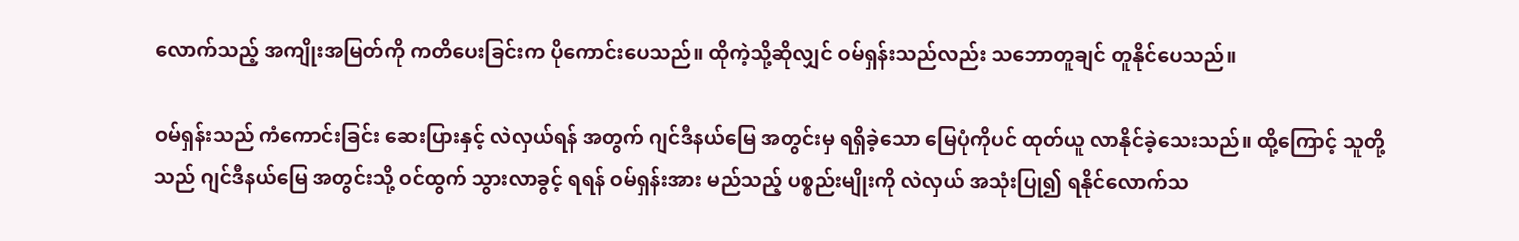လောက်သည့် အကျိုးအမြတ်ကို ကတိပေးခြင်းက ပိုကောင်းပေသည်။ ထိုကဲ့သို့ဆိုလျှင် ဝမ်ရှန်းသည်လည်း သဘောတူချင် တူနိုင်ပေသည်။

ဝမ်ရှန်းသည် ကံကောင်းခြင်း ဆေးပြားနှင့် လဲလှယ်ရန် အတွက် ဂျင်ဒီနယ်မြေ အတွင်းမှ ရရှိခဲ့သော မြေပုံကိုပင် ထုတ်ယူ လာနိုင်ခဲ့သေးသည်။ ထို့ကြောင့် သူတို့သည် ဂျင်ဒီနယ်မြေ အတွင်းသို့ ဝင်ထွက် သွားလာခွင့် ရရန် ဝမ်ရှန်းအား မည်သည့် ပစ္စည်းမျိုးကို လဲလှယ် အသုံးပြု၍ ရနိုင်လောက်သ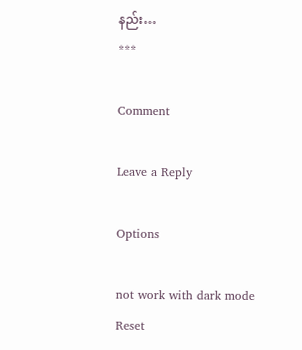နည်း…
***

Comment

Leave a Reply

Options

not work with dark mode
Reset